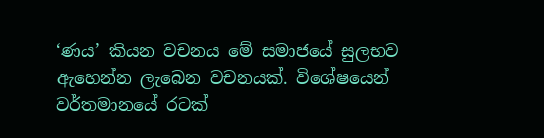‘ණය’ කියන වචනය මේ සමාජයේ සුලභව ඇහෙන්න ලැබෙන වචනයක්. විශේෂයෙන් වර්තමානයේ රටක්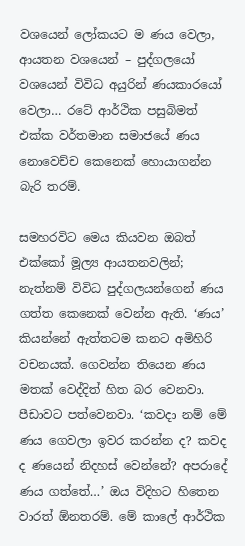වශයෙන් ලෝකයට ම ණය වෙලා, ආයතන වශයෙන් – පුද්ගලයෝ වශයෙන් විවිධ අයුරින් ණයකාරයෝ වෙලා… රටේ ආර්ථික පසුබිමත් එක්ක වර්තමාන සමාජයේ ණය නොවෙච්ච කෙනෙක් හොයාගන්න බැරි තරම්.

සමහරවිට මෙය කියවන ඔබත් එක්කෝ මූල්‍ය ආයතනවලින්; නැත්නම් විවිධ පුද්ගලයන්ගෙන් ණය ගත්ත කෙනෙක් වෙන්න ඇති. ‘ණය’
කියන්නේ ඇත්තටම කනට අමිහිරි වචනයක්. ගෙවන්න තියෙන ණය මතක් වෙද්දිත් හිත බර වෙනවා. පීඩාවට පත්වෙනවා. ‘කවදා නම් මේ ණය ගෙවලා ඉවර කරන්න ද? කවද ද ණයෙන් නිදහස් වෙන්නේ? අපරාදේ ණය ගත්තේ…’ ඔය විදිහට හිතෙන වාරත් ඕනතරම්. මේ කාලේ ආර්ථික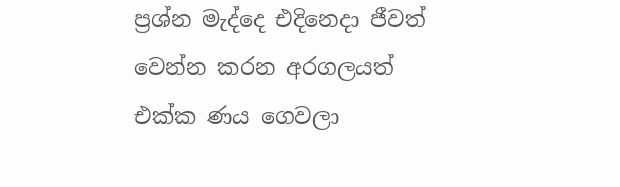ප්‍රශ්න මැද්දෙ එදිනෙදා ජීවත් වෙන්න කරන අරගලයත් එක්ක ණය ගෙවලා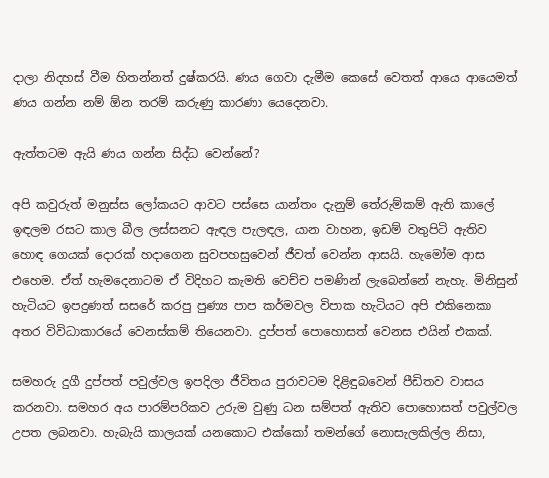දාලා නිදහස් වීම හිතන්නත් දුෂ්කරයි. ණය ගෙවා දැමීම කෙසේ වෙතත් ආයෙ ආයෙමත් ණය ගන්න නම් ඕන තරම් කරුණු කාරණා යෙදෙනවා.

ඇත්තටම ඇයි ණය ගන්න සිද්ධ වෙන්නේ?

අපි කවුරුත් මනුස්ස ලෝකයට ආවට පස්සෙ යාන්තං දැනුම් තේරුම්කම් ඇති කාලේ ඉඳලම රසට කාල බීල ලස්සනට ඇඳල පැලඳල, යාන වාහන, ඉඩම් වතුපිටි ඇතිව හොඳ ගෙයක් දොරක් හදාගෙන සුවපහසුවෙන් ජීවත් වෙන්න ආසයි. හැමෝම ආස එහෙම. ඒත් හැමදෙනාටම ඒ විදිහට කැමති වෙච්ච පමණින් ලැබෙන්නේ නැහැ. මිනිසුන් හැටියට ඉපදුණත් සසරේ කරපු පුණ්‍ය පාප කර්මවල විපාක හැටියට අපි එකිනෙකා අතර විවිධාකාරයේ වෙනස්කම් තියෙනවා. දුප්පත් පොහොසත් වෙනස එයින් එකක්.

සමහරු දුගී දුප්පත් පවුල්වල ඉපදිලා ජීවිතය පුරාවටම දිළිඳුබවෙන් පීඩිතව වාසය කරනවා. සමහර අය පාරම්පරිකව උරුම වුණු ධන සම්පත් ඇතිව පොහොසත් පවුල්වල උපත ලබනවා. හැබැයි කාලයක් යනකොට එක්කෝ තමන්ගේ නොසැලකිල්ල නිසා,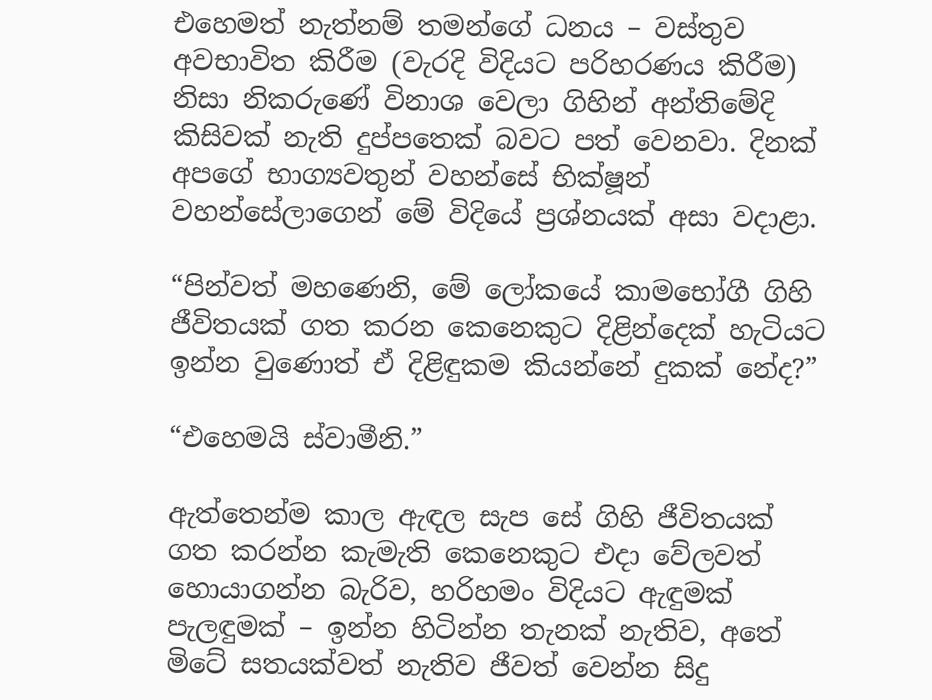එහෙමත් නැත්නම් තමන්ගේ ධනය – වස්තුව අවභාවිත කිරීම (වැරදි විදියට පරිහරණය කිරීම) නිසා නිකරුණේ විනාශ වෙලා ගිහින් අන්තිමේදි කිසිවක් නැති දුප්පතෙක් බවට පත් වෙනවා. දිනක් අපගේ භාග්‍යවතුන් වහන්සේ භික්ෂූන් වහන්සේලාගෙන් මේ විදියේ ප්‍රශ්නයක් අසා වදාළා.

“පින්වත් මහණෙනි, මේ ලෝකයේ කාමභෝගී ගිහි ජීවිතයක් ගත කරන කෙනෙකුට දිළින්දෙක් හැටියට ඉන්න වුණොත් ඒ දිළිඳුකම කියන්නේ දුකක් නේද?”

“එහෙමයි ස්වාමීනි.”

ඇත්තෙන්ම කාල ඇඳල සැප සේ ගිහි ජීවිතයක් ගත කරන්න කැමැති කෙනෙකුට එදා වේලවත් හොයාගන්න බැරිව, හරිහමං විදියට ඇඳුමක් පැලඳුමක් – ඉන්න හිටින්න තැනක් නැතිව, අතේ මිටේ සතයක්වත් නැතිව ජීවත් වෙන්න සිදු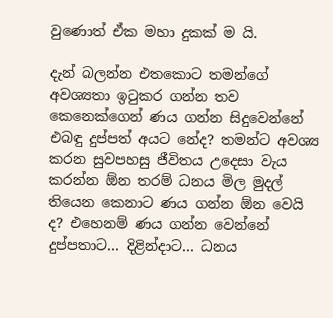වුණොත් ඒක මහා දුකක් ම යි.

දැන් බලන්න එතකොට තමන්ගේ අවශ්‍යතා ඉටුකර ගන්න තව කෙනෙක්ගෙන් ණය ගන්න සිදුවෙන්නේ එබඳු දුප්පත් අයට නේද? තමන්ට අවශ්‍ය කරන සුවපහසු ජීවිතය උදෙසා වැය කරන්න ඕන තරම් ධනය මිල මුදල් තියෙන කෙනාට ණය ගන්න ඕන වෙයි ද? එහෙනම් ණය ගන්න වෙන්නේ දුප්පතාට… දිළින්දාට… ධනය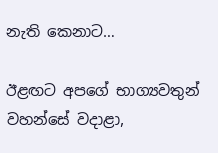නැති කෙනාට…

ඊළඟට අපගේ භාග්‍යවතුන් වහන්සේ වදාළා,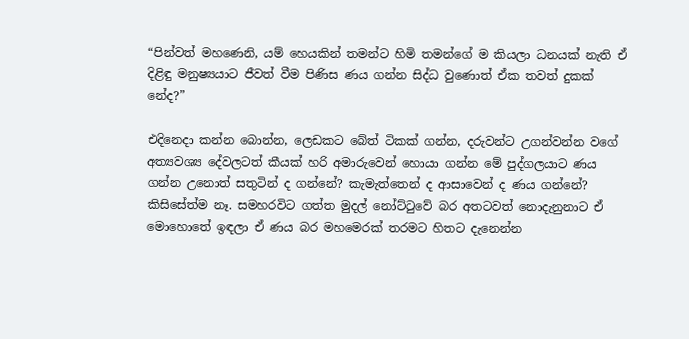“පින්වත් මහණෙනි, යම් හෙයකින් තමන්ට හිමි තමන්ගේ ම කියලා ධනයක් නැති ඒ දිළිඳු මනුෂ්‍යයාට ජීවත් වීම පිණිස ණය ගන්න සිද්ධ වුණොත් ඒක තවත් දුකක් නේද?”

එදිනෙදා කන්න බොන්න, ලෙඩකට බේත් ටිකක් ගන්න, දරුවන්ට උගන්වන්න වගේ අත්‍යවශ්‍ය දේවලටත් කීයක් හරි අමාරුවෙන් හොයා ගන්න මේ පුද්ගලයාට ණය ගන්න උනොත් සතුටින් ද ගන්නේ? කැමැත්තෙන් ද ආසාවෙන් ද ණය ගන්නේ? කිසිසේත්ම නෑ. සමහරවිට ගත්ත මුදල් නෝට්ටුවේ බර අතටවත් නොදැනුනාට ඒ මොහොතේ ඉඳලා ඒ ණය බර මහමෙරක් තරමට හිතට දැනෙන්න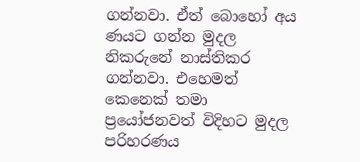ගන්නවා. ඒත් බොහෝ අය ණයට ගන්න මුදල නිකරුනේ නාස්තිකර ගන්නවා. එහෙමත් කෙනෙක් තමා ප්‍රයෝජනවත් විදිහට මුදල පරිහරණය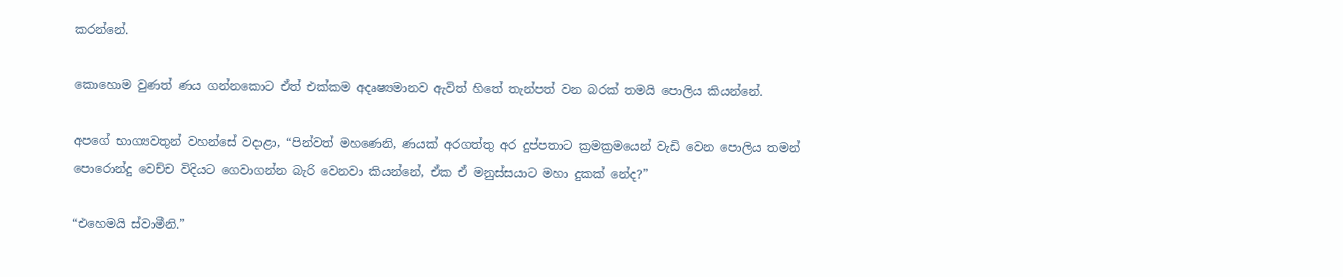කරන්නේ.

කොහොම වුණත් ණය ගන්නකොට ඒත් එක්කම අදෘෂ්‍යමානව ඇවිත් හිතේ තැන්පත් වන බරක් තමයි පොලිය කියන්නේ.

අපගේ භාග්‍යවතුන් වහන්සේ වදාළා, “පින්වත් මහණෙනි, ණයක් අරගත්තු අර දුප්පතාට ක්‍රමක්‍රමයෙන් වැඩි වෙන පොලිය තමන් පොරොන්දු වෙච්ච විදියට ගෙවාගන්න බැරි වෙනවා කියන්නේ, ඒක ඒ මනුස්සයාට මහා දුකක් නේද?”

“එහෙමයි ස්වාමීනි.”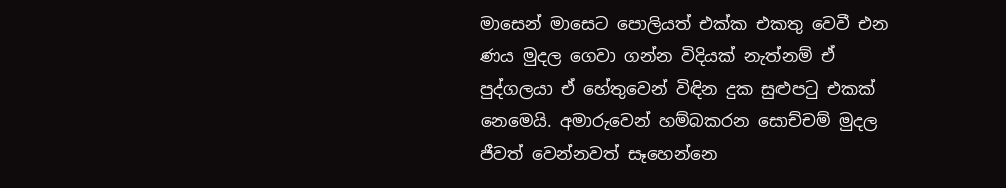මාසෙන් මාසෙට පොලියත් එක්ක එකතු වෙවී එන ණය මුදල ගෙවා ගන්න විදියක් නැත්නම් ඒ පුද්ගලයා ඒ හේතුවෙන් විඳින දුක සුළුපටු එකක් නෙමෙයි. අමාරුවෙන් හම්බකරන සොච්චම් මුදල ජීවත් වෙන්නවත් සෑහෙන්නෙ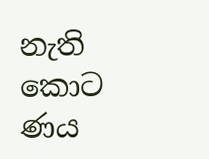නැති කොට ණය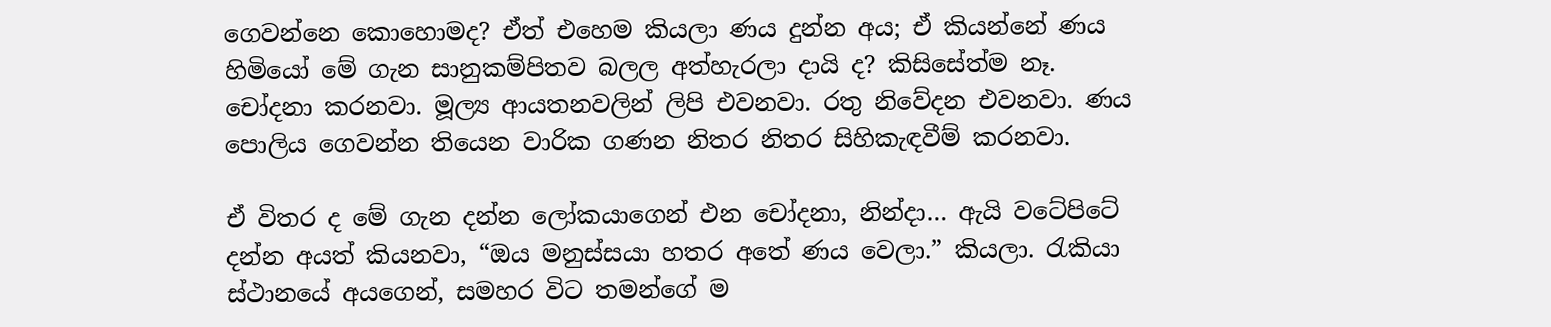ගෙවන්නෙ කොහොමද? ඒත් එහෙම කියලා ණය දුන්න අය; ඒ කියන්නේ ණය හිමියෝ මේ ගැන සානුකම්පිතව බලල අත්හැරලා දායි ද? කිසිසේත්ම නෑ. චෝදනා කරනවා. මූල්‍ය ආයතනවලින් ලිපි එවනවා. රතු නිවේදන එවනවා. ණය පොලිය ගෙවන්න තියෙන වාරික ගණන නිතර නිතර සිහිකැඳවීම් කරනවා.

ඒ විතර ද මේ ගැන දන්න ලෝකයාගෙන් එන චෝදනා, නින්දා… ඇයි වටේපිටේ දන්න අයත් කියනවා, “ඔය මනුස්සයා හතර අතේ ණය වෙලා.” කියලා. රැකියා ස්ථානයේ අයගෙන්, සමහර විට තමන්ගේ ම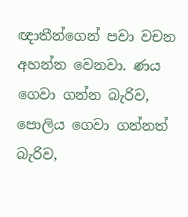ඥාතීන්ගෙන් පවා වචන අහන්න වෙනවා. ණය ගෙවා ගන්න බැරිව, පොලිය ගෙවා ගන්නත් බැරිව,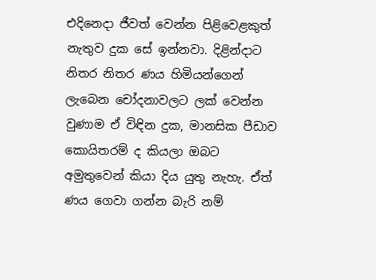එදිනෙදා ජීවත් වෙන්න පිළිවෙළකුත් නැතුව දුක සේ ඉන්නවා. දිළින්දාට නිතර නිතර ණය හිමියන්ගෙන් ලැබෙන චෝදනාවලට ලක් වෙන්න වුණාම ඒ විඳින දුක, මානසික පීඩාව කොයිතරම් ද කියලා ඔබට අමුතුවෙන් කියා දිය යුතු නැහැ. ඒත් ණය ගෙවා ගන්න බැරි නම්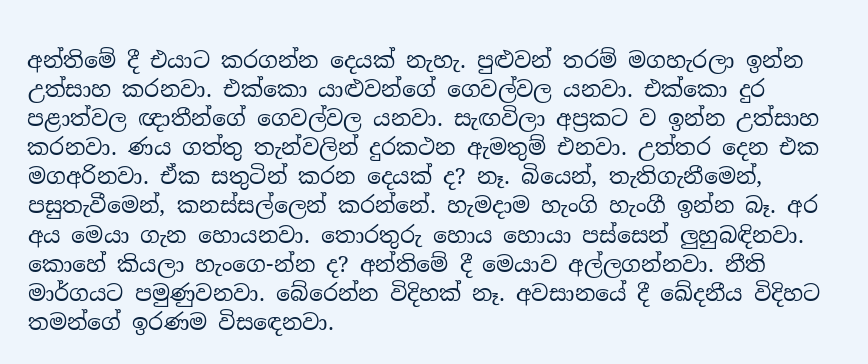අන්තිමේ දී එයාට කරගන්න දෙයක් නැහැ. පුළුවන් තරම් මගහැරලා ඉන්න උත්සාහ කරනවා. එක්කො යාළුවන්ගේ ගෙවල්වල යනවා. එක්කො දුර පළාත්වල ඥාතීන්ගේ ගෙවල්වල යනවා. සැඟවිලා අප්‍රකට ව ඉන්න උත්සාහ කරනවා. ණය ගත්තු තැන්වලින් දුරකථන ඇමතුම් එනවා. උත්තර දෙන එක මගඅරිනවා. ඒක සතුටින් කරන දෙයක් ද? නෑ. බියෙන්, තැතිගැනීමෙන්, පසුතැවීමෙන්, කනස්සල්ලෙන් කරන්නේ. හැමදාම හැංගි හැංගී ඉන්න බෑ. අර අය මෙයා ගැන හොයනවා. තොරතුරු හොය හොයා පස්සෙන් ලුහුබඳිනවා. කොහේ කියලා හැංගෙ-න්න ද? අන්තිමේ දී මෙයාව අල්ලගන්නවා. නීති මාර්ගයට පමුණුවනවා. බේරෙන්න විදිහක් නෑ. අවසානයේ දී ඛේදනීය විදිහට තමන්ගේ ඉරණම විසඳෙනවා.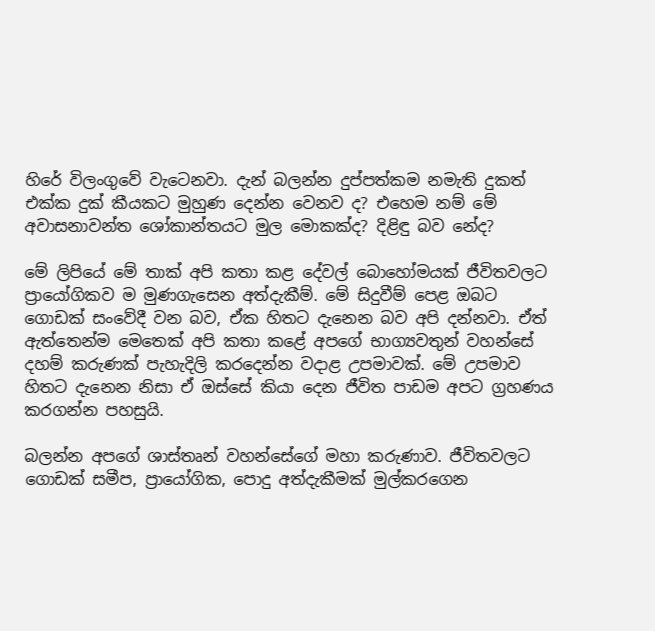හිරේ විලංගුවේ වැටෙනවා. දැන් බලන්න දුප්පත්කම නමැති දුකත් එක්ක දුක් කීයකට මුහුණ දෙන්න වෙනව ද? එහෙම නම් මේ අවාසනාවන්ත ශෝකාන්තයට මුල මොකක්ද? දිළිඳු බව නේද?

මේ ලිපියේ මේ තාක් අපි කතා කළ දේවල් බොහෝමයක් ජීවිතවලට ප්‍රායෝගිකව ම මුණගැසෙන අත්දැකීම්. මේ සිදුවීම් පෙළ ඔබට ගොඩක් සංවේදී වන බව, ඒක හිතට දැනෙන බව අපි දන්නවා. ඒත් ඇත්තෙන්ම මෙතෙක් අපි කතා කළේ අපගේ භාග්‍යවතුන් වහන්සේ දහම් කරුණක් පැහැදිලි කරදෙන්න වදාළ උපමාවක්. මේ උපමාව හිතට දැනෙන නිසා ඒ ඔස්සේ කියා දෙන ජීවිත පාඩම අපට ග්‍රහණය කරගන්න පහසුයි.

බලන්න අපගේ ශාස්තෘන් වහන්සේගේ මහා කරුණාව. ජීවිතවලට ගොඩක් සමීප, ප්‍රායෝගික, පොදු අත්දැකීමක් මුල්කරගෙන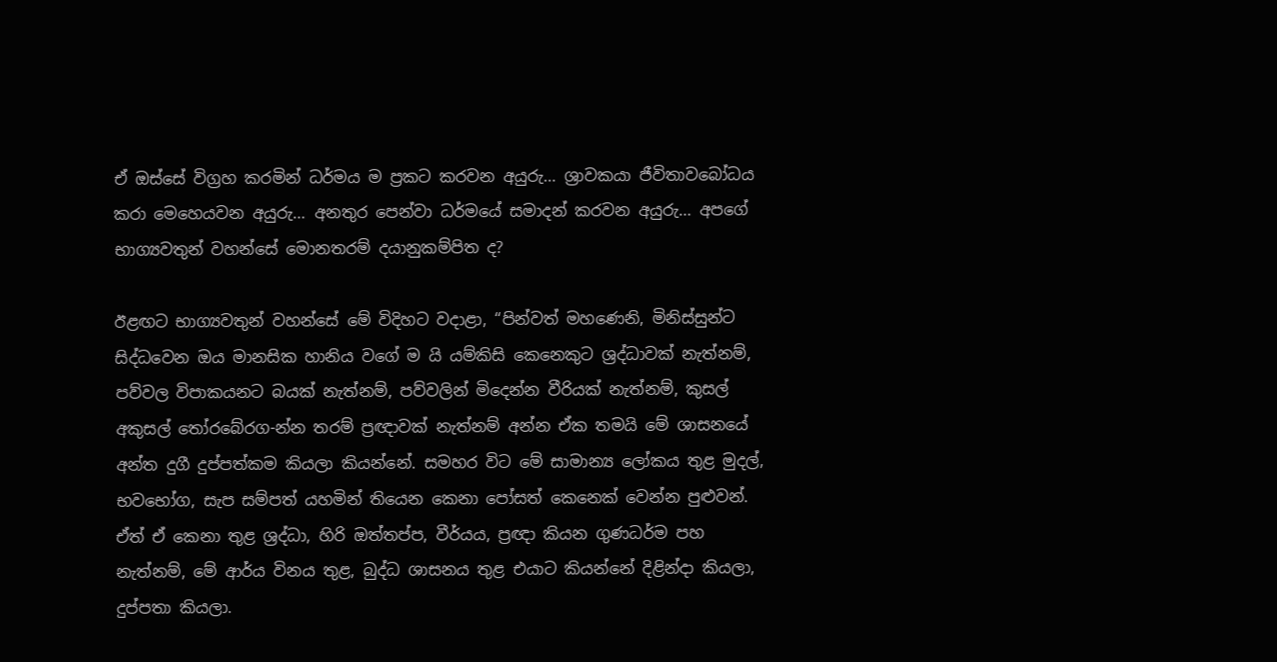ඒ ඔස්සේ විග්‍රහ කරමින් ධර්මය ම ප්‍රකට කරවන අයුරු… ශ්‍රාවකයා ජීවිතාවබෝධය කරා මෙහෙයවන අයුරු… අනතුර පෙන්වා ධර්මයේ සමාදන් කරවන අයුරු… අපගේ භාග්‍යවතුන් වහන්සේ මොනතරම් දයානුකම්පිත ද?

ඊළඟට භාග්‍යවතුන් වහන්සේ මේ විදිහට වදාළා, “පින්වත් මහණෙනි, මිනිස්සුන්ට සිද්ධවෙන ඔය මානසික හානිය වගේ ම යි යම්කිසි කෙනෙකුට ශ්‍රද්ධාවක් නැත්නම්, පව්වල විපාකයනට බයක් නැත්නම්, පව්වලින් මිදෙන්න වීරියක් නැත්නම්, කුසල් අකුසල් තෝරබේරග-න්න තරම් ප්‍රඥාවක් නැත්නම් අන්න ඒක තමයි මේ ශාසනයේ අන්ත දුගී දුප්පත්කම කියලා කියන්නේ. සමහර විට මේ සාමාන්‍ය ලෝකය තුළ මුදල්, භවභෝග, සැප සම්පත් යහමින් තියෙන කෙනා පෝසත් කෙනෙක් වෙන්න පුළුවන්. ඒත් ඒ කෙනා තුළ ශ්‍රද්ධා, හිරි ඔත්තප්ප, වීර්යය, ප්‍රඥා කියන ගුණධර්ම පහ නැත්නම්, මේ ආර්ය විනය තුළ, බුද්ධ ශාසනය තුළ එයාට කියන්නේ දිළින්දා කියලා, දුප්පතා කියලා.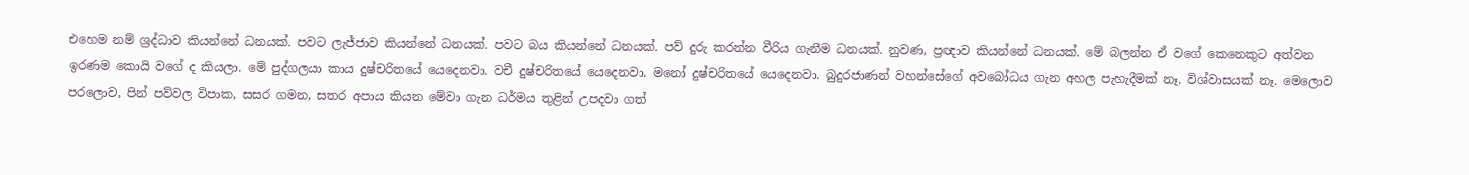එහෙම නම් ශ්‍රද්ධාව කියන්නේ ධනයක්. පවට ලැජ්ජාව කියන්නේ ධනයක්. පවට බය කියන්නේ ධනයක්. පව් දුරු කරන්න වීරිය ගැනීම ධනයක්. නුවණ, ප්‍රඥාව කියන්නේ ධනයක්. මේ බලන්න ඒ වගේ කෙනෙකුට අත්වන ඉරණම කොයි වගේ ද කියලා. මේ පුද්ගලයා කාය දුෂ්චරිතයේ යෙදෙනවා. වචී දුෂ්චරිතයේ යෙදෙනවා. මනෝ දුෂ්චරිතයේ යෙදෙනවා. බුදුරජාණන් වහන්සේගේ අවබෝධය ගැන අහල පැහැදීමක් නෑ. විශ්වාසයක් නෑ. මෙලොව පරලොව, පින් පව්වල විපාක, සසර ගමන, සතර අපාය කියන මේවා ගැන ධර්මය තුළින් උපදවා ගත්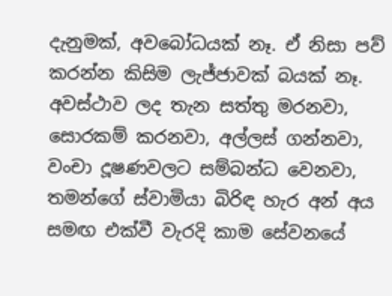දැනුමක්, අවබෝධයක් නෑ. ඒ නිසා පව් කරන්න කිසිම ලැජ්ජාවක් බයක් නෑ. අවස්ථාව ලද තැන සත්තු මරනවා, සොරකම් කරනවා, අල්ලස් ගන්නවා, වංචා දූෂණවලට සම්බන්ධ වෙනවා, තමන්ගේ ස්වාමියා බිරිඳ හැර අන් අය සමඟ එක්වී වැරදි කාම සේවනයේ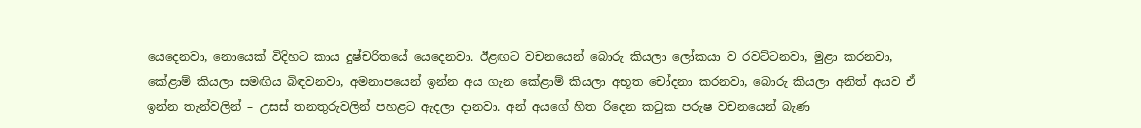යෙදෙනවා, නොයෙක් විදිහට කාය දුෂ්චරිතයේ යෙදෙනවා. ඊළඟට වචනයෙන් බොරු කියලා ලෝකයා ව රවට්ටනවා, මුළා කරනවා, කේළාම් කියලා සමඟිය බිඳවනවා, අමනාපයෙන් ඉන්න අය ගැන කේළාම් කියලා අභූත චෝදනා කරනවා, බොරු කියලා අනිත් අයව ඒ ඉන්න තැන්වලින් – උසස් තනතුරුවලින් පහළට ඇදලා දානවා. අන් අයගේ හිත රිදෙන කටුක පරුෂ වචනයෙන් බැණ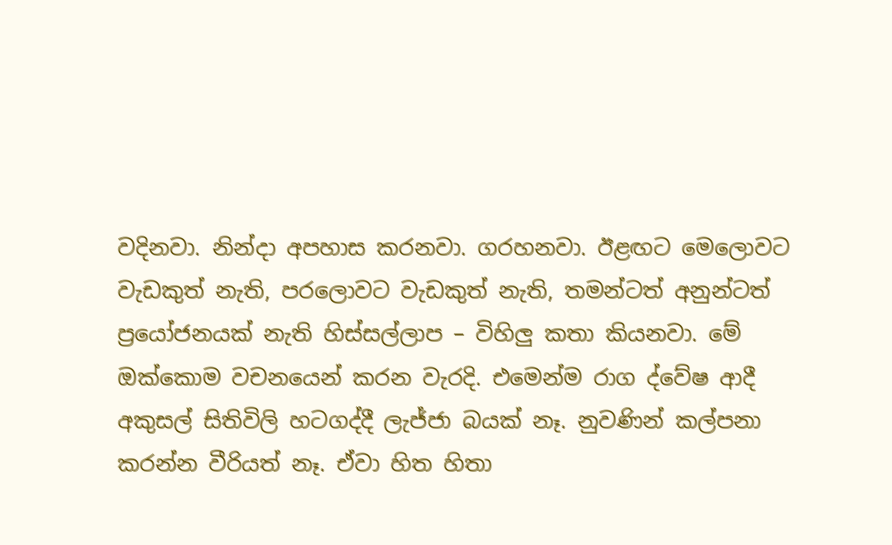වදිනවා. නින්දා අපහාස කරනවා. ගරහනවා. ඊළඟට මෙලොවට වැඩකුත් නැති, පරලොවට වැඩකුත් නැති, තමන්ටත් අනුන්ටත් ප්‍රයෝජනයක් නැති හිස්සල්ලාප – විහිලු කතා කියනවා. මේ ඔක්කොම වචනයෙන් කරන වැරදි. එමෙන්ම රාග ද්වේෂ ආදී අකුසල් සිතිවිලි හටගද්දී ලැජ්ජා බයක් නෑ. නුවණින් කල්පනා කරන්න වීරියත් නෑ. ඒවා හිත හිතා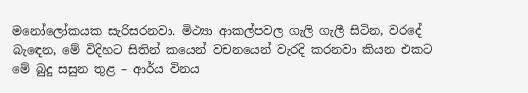මනෝලෝකයක සැරිසරනවා. මිථ්‍යා ආකල්පවල ගැලි ගැලී සිටින, වරදේ බැඳෙන, මේ විදිහට සිතින් කයෙන් වචනයෙන් වැරදි කරනවා කියන එකට මේ බුදු සසුන තුළ – ආර්ය විනය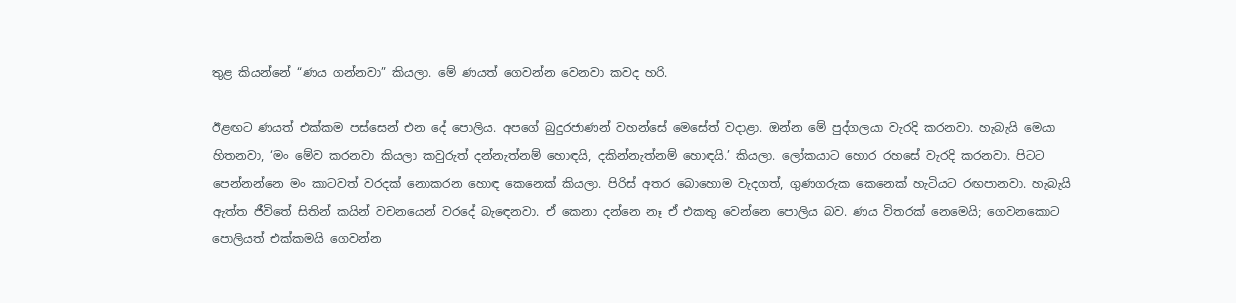තුළ කියන්නේ “ණය ගන්නවා” කියලා. මේ ණයත් ගෙවන්න වෙනවා කවද හරි.

ඊළඟට ණයත් එක්කම පස්සෙන් එන දේ පොලිය. අපගේ බුදුරජාණන් වහන්සේ මෙසේත් වදාළා. ඔන්න මේ පුද්ගලයා වැරදි කරනවා. හැබැයි මෙයා හිතනවා, ‘මං මේව කරනවා කියලා කවුරුත් දන්නැත්නම් හොඳයි, දකින්නැත්නම් හොඳයි.’ කියලා. ලෝකයාට හොර රහසේ වැරදි කරනවා. පිටට පෙන්නන්නෙ මං කාටවත් වරදක් නොකරන හොඳ කෙනෙක් කියලා. පිරිස් අතර බොහොම වැදගත්, ගුණගරුක කෙනෙක් හැටියට රඟපානවා. හැබැයි ඇත්ත ජීවිතේ සිතින් කයින් වචනයෙන් වරදේ බැඳෙනවා. ඒ කෙනා දන්නෙ නෑ ඒ එකතු වෙන්නෙ පොලිය බව. ණය විතරක් නෙමෙයි; ගෙවනකොට පොලියත් එක්කමයි ගෙවන්න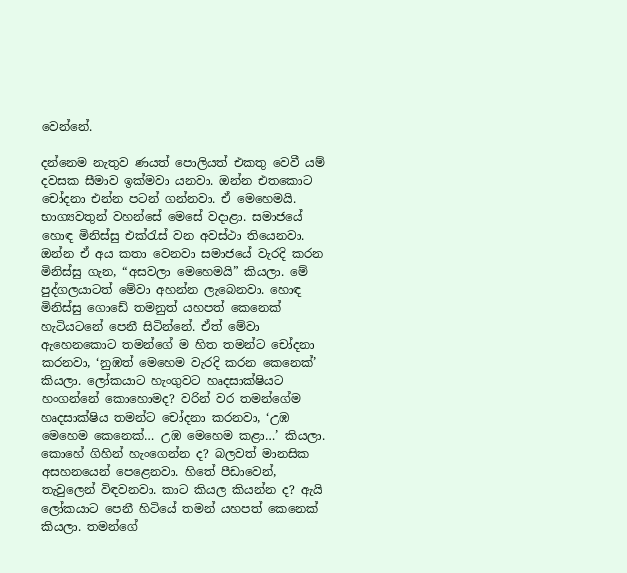වෙන්නේ.

දන්නෙම නැතුව ණයත් පොලියත් එකතු වෙවී යම් දවසක සීමාව ඉක්මවා යනවා. ඔන්න එතකොට චෝදනා එන්න පටන් ගන්නවා. ඒ මෙහෙමයි. භාග්‍යවතුන් වහන්සේ මෙසේ වදාළා. සමාජයේ හොඳ මිනිස්සු එක්රැස් වන අවස්ථා තියෙනවා. ඔන්න ඒ අය කතා වෙනවා සමාජයේ වැරදි කරන මිනිස්සු ගැන, “අසවලා මෙහෙමයි” කියලා. මේ පුද්ගලයාටත් මේවා අහන්න ලැබෙනවා. හොඳ මිනිස්සු ගොඩේ තමනුත් යහපත් කෙනෙක් හැටියටනේ පෙනී සිටින්නේ. ඒත් මේවා ඇහෙනකොට තමන්ගේ ම හිත තමන්ට චෝදනා කරනවා, ‘නුඹත් මෙහෙම වැරදි කරන කෙනෙක්’ කියලා. ලෝකයාට හැංගුවට හෘදසාක්ෂියට හංගන්නේ කොහොමද? වරින් වර තමන්ගේම හෘදසාක්ෂිය තමන්ට චෝදනා කරනවා, ‘උඹ මෙහෙම කෙනෙක්… උඹ මෙහෙම කළා…’ කියලා. කොහේ ගිහින් හැංගෙන්න ද? බලවත් මානසික අසහනයෙන් පෙළෙනවා. හිතේ පීඩාවෙන්, තැවුලෙන් විඳවනවා. කාට කියල කියන්න ද? ඇයි ලෝකයාට පෙනී හිටියේ තමන් යහපත් කෙනෙක් කියලා. තමන්ගේ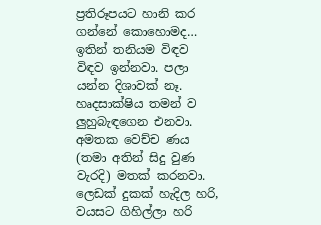ප්‍රතිරූපයට හානි කර ගන්නේ කොහොමද… ඉතින් තනියම විඳව විඳව ඉන්නවා. පලා යන්න දිශාවක් නෑ. හෘදසාක්ෂිය තමන් ව ලුහුබැඳගෙන එනවා. අමතක වෙච්ච ණය (තමා අතින් සිදු වුණ වැරදි) මතක් කරනවා. ලෙඩක් දුකක් හැදිල හරි, වයසට ගිහිල්ලා හරි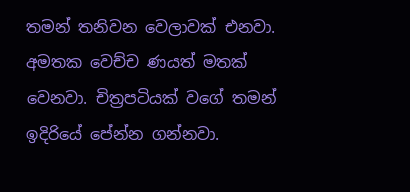තමන් තනිවන වෙලාවක් එනවා. අමතක වෙච්ච ණයත් මතක් වෙනවා. චිත්‍රපටියක් වගේ තමන් ඉදිරියේ පේන්න ගන්නවා.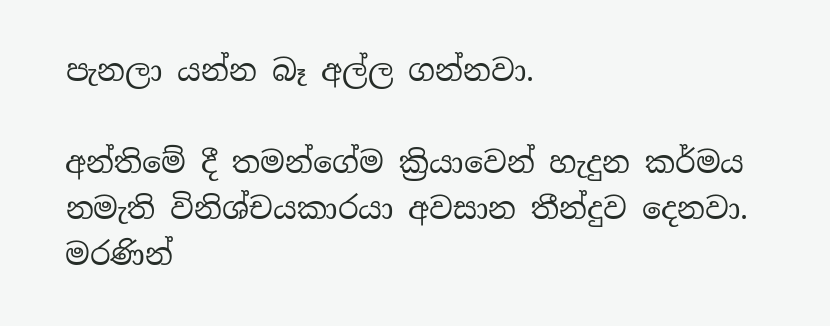පැනලා යන්න බෑ අල්ල ගන්නවා.

අන්තිමේ දී තමන්ගේම ක්‍රියාවෙන් හැදුන කර්මය නමැති විනිශ්චයකාරයා අවසාන තීන්දුව දෙනවා. මරණින්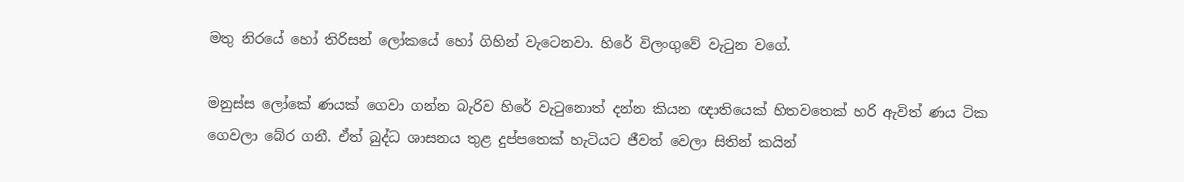මතු නිරයේ හෝ තිරිසන් ලෝකයේ හෝ ගිහින් වැටෙනවා. හිරේ විලංගුවේ වැටුන වගේ.

මනුස්ස ලෝකේ ණයක් ගෙවා ගන්න බැරිව හිරේ වැටුනොත් දන්න කියන ඥාතියෙක් හිතවතෙක් හරි ඇවිත් ණය ටික ගෙවලා බේර ගනී. ඒත් බුද්ධ ශාසනය තුළ දුප්පතෙක් හැටියට ජීවත් වෙලා සිතින් කයින්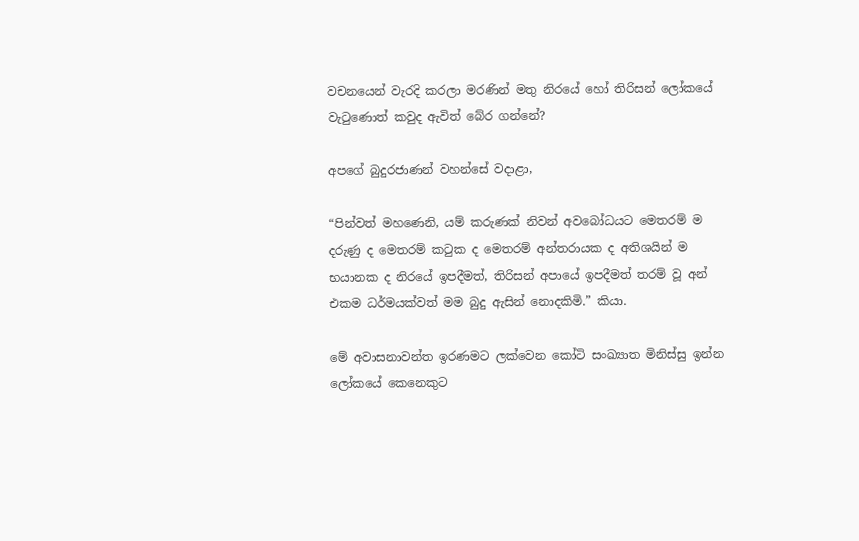වචනයෙන් වැරදි කරලා මරණින් මතු නිරයේ හෝ තිරිසන් ලෝකයේ වැටුණොත් කවුද ඇවිත් බේර ගන්නේ?

අපගේ බුදුරජාණන් වහන්සේ වදාළා,

“පින්වත් මහණෙනි, යම් කරුණක් නිවන් අවබෝධයට මෙතරම් ම දරුණු ද මෙතරම් කටුක ද මෙතරම් අන්තරායක ද අතිශයින් ම භයානක ද නිරයේ ඉපදීමත්, තිරිසන් අපායේ ඉපදීමත් තරම් වූ අන් එකම ධර්මයක්වත් මම බුදු ඇසින් නොදකිමි.” කියා.

මේ අවාසනාවන්ත ඉරණමට ලක්වෙන කෝටි සංඛ්‍යාත මිනිස්සු ඉන්න ලෝකයේ කෙනෙකුට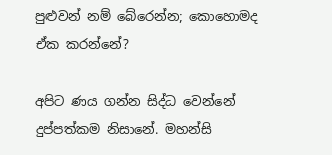පුළුවන් නම් බේරෙන්න; කොහොමද ඒක කරන්නේ?

අපිට ණය ගන්න සිද්ධ වෙන්නේ දුප්පත්කම නිසානේ. මහන්සි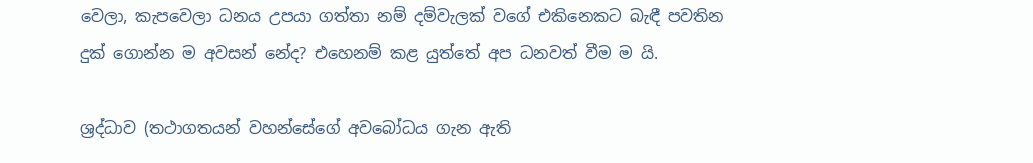වෙලා, කැපවෙලා ධනය උපයා ගත්තා නම් දම්වැලක් වගේ එකිනෙකට බැඳී පවතින දුක් ගොන්න ම අවසන් නේද? එහෙනම් කළ යුත්තේ අප ධනවත් වීම ම යි.

ශ්‍රද්ධාව (තථාගතයන් වහන්සේගේ අවබෝධය ගැන ඇති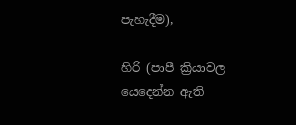පැහැදීම),

හිරි (පාපී ක්‍රියාවල යෙදෙන්න ඇති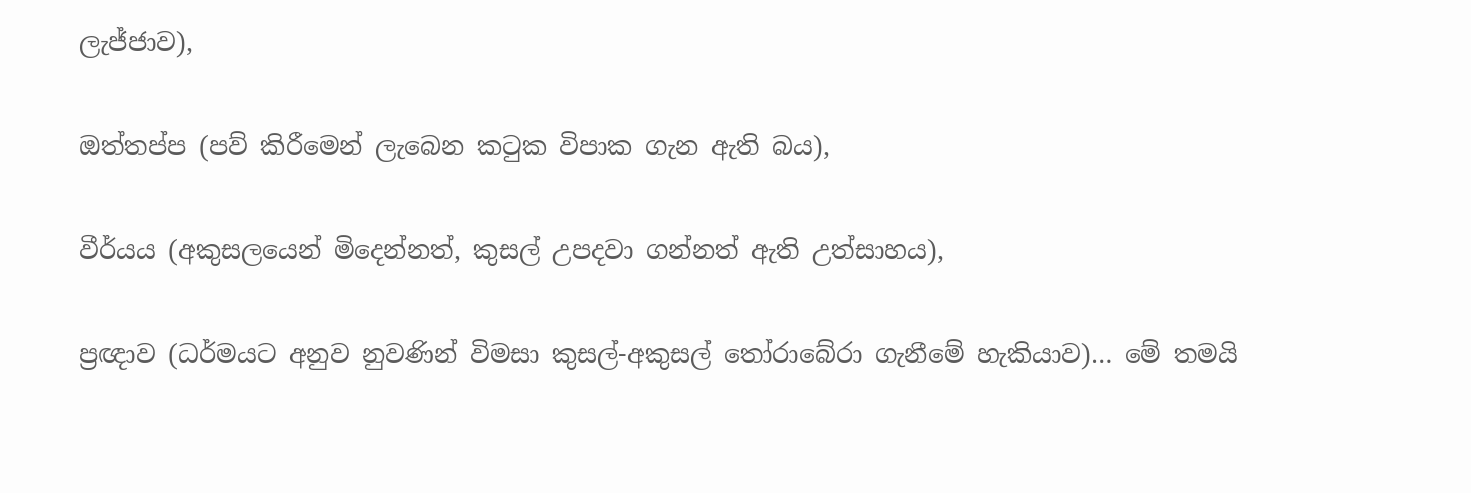ලැජ්ජාව),

ඔත්තප්ප (පව් කිරීමෙන් ලැබෙන කටුක විපාක ගැන ඇති බය),

වීර්යය (අකුසලයෙන් මිදෙන්නත්, කුසල් උපදවා ගන්නත් ඇති උත්සාහය),

ප්‍රඥාව (ධර්මයට අනුව නුවණින් විමසා කුසල්-අකුසල් තෝරාබේරා ගැනීමේ හැකියාව)… මේ තමයි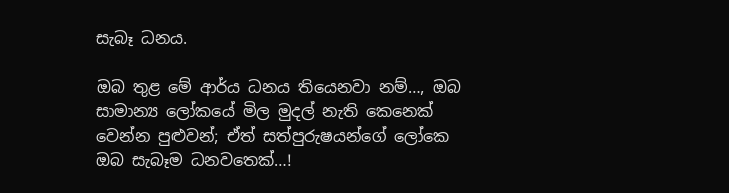සැබෑ ධනය.

ඔබ තුළ මේ ආර්ය ධනය තියෙනවා නම්…, ඔබ සාමාන්‍ය ලෝකයේ මිල මුදල් නැති කෙනෙක් වෙන්න පුළුවන්; ඒත් සත්පුරුෂයන්ගේ ලෝකෙ ඔබ සැබෑම ධනවතෙක්…!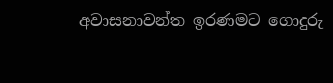අවාසනාවන්ත ඉරණමට ගොදුරු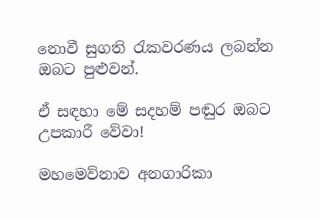නොවී සුගති රැකවරණය ලබන්න ඔබට පුළුවන්.

ඒ සඳහා මේ සදහම් පඬුර ඔබට උපකාරී වේවා!

මහමෙව්නාව අනගාරිකා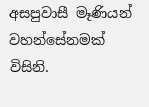අසපුවාසී මෑණියන් වහන්සේනමක් විසිනි.